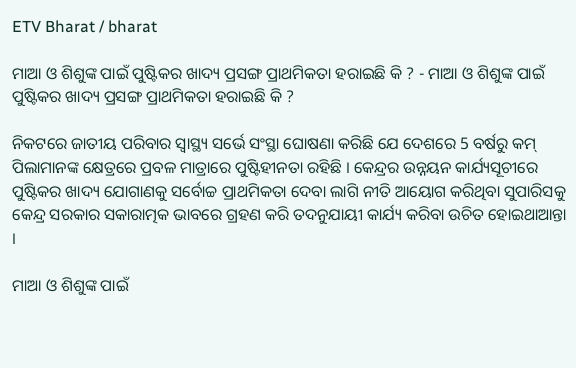ETV Bharat / bharat

ମାଆ ଓ ଶିଶୁଙ୍କ ପାଇଁ ପୁଷ୍ଟିକର ଖାଦ୍ୟ ପ୍ରସଙ୍ଗ ପ୍ରାଥମିକତା ହରାଇଛି କି ? - ମାଆ ଓ ଶିଶୁଙ୍କ ପାଇଁ ପୁଷ୍ଟିକର ଖାଦ୍ୟ ପ୍ରସଙ୍ଗ ପ୍ରାଥମିକତା ହରାଇଛି କି ?

ନିକଟରେ ଜାତୀୟ ପରିବାର ସ୍ବାସ୍ଥ୍ୟ ସର୍ଭେ ସଂସ୍ଥା ଘୋଷଣା କରିଛି ଯେ ଦେଶରେ 5 ବର୍ଷରୁ କମ୍‌ ପିଲାମାନଙ୍କ କ୍ଷେତ୍ରରେ ପ୍ରବଳ ମାତ୍ରାରେ ପୁଷ୍ଟିହୀନତା ରହିଛି । କେନ୍ଦ୍ରର ଉନ୍ନୟନ କାର୍ଯ୍ୟସୂଚୀରେ ପୁଷ୍ଟିକର ଖାଦ୍ୟ ଯୋଗାଣକୁ ସର୍ବୋଚ୍ଚ ପ୍ରାଥମିକତା ଦେବା ଲାଗି ନୀତି ଆୟୋଗ କରିଥିବା ସୁପାରିସକୁ କେନ୍ଦ୍ର ସରକାର ସକାରାତ୍ମକ ଭାବରେ ଗ୍ରହଣ କରି ତଦନୁଯାୟୀ କାର୍ଯ୍ୟ କରିବା ଉଚିତ ହୋଇଥାଆନ୍ତା ।

ମାଆ ଓ ଶିଶୁଙ୍କ ପାଇଁ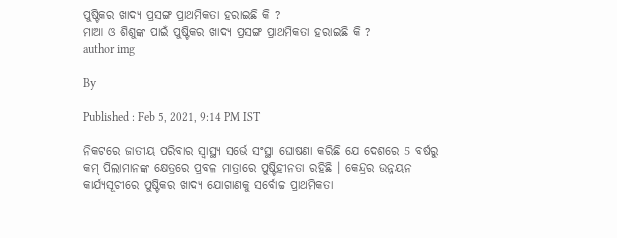ପୁଷ୍ଟିକର ଖାଦ୍ୟ ପ୍ରସଙ୍ଗ ପ୍ରାଥମିକତା ହରାଇଛି କି ?
ମାଆ ଓ ଶିଶୁଙ୍କ ପାଇଁ ପୁଷ୍ଟିକର ଖାଦ୍ୟ ପ୍ରସଙ୍ଗ ପ୍ରାଥମିକତା ହରାଇଛି କି ?
author img

By

Published : Feb 5, 2021, 9:14 PM IST

ନିକଟରେ ଜାତୀୟ ପରିବାର ସ୍ବାସ୍ଥ୍ୟ ସର୍ଭେ ସଂସ୍ଥା ଘୋଷଣା କରିଛି ଯେ ଦେଶରେ 5 ବର୍ଷରୁ କମ୍‌ ପିଲାମାନଙ୍କ କ୍ଷେତ୍ରରେ ପ୍ରବଳ ମାତ୍ରାରେ ପୁଷ୍ଟିହୀନତା ରହିଛି । କେନ୍ଦ୍ରର ଉନ୍ନୟନ କାର୍ଯ୍ୟସୂଚୀରେ ପୁଷ୍ଟିକର ଖାଦ୍ୟ ଯୋଗାଣକୁ ସର୍ବୋଚ୍ଚ ପ୍ରାଥମିକତା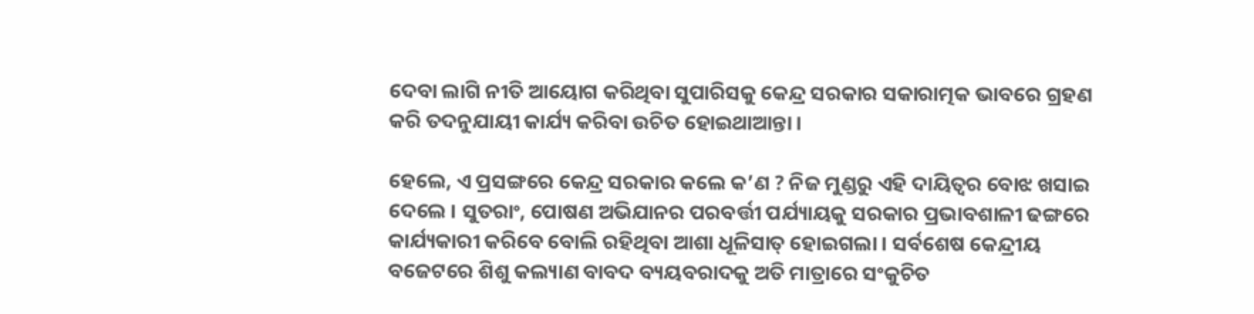ଦେବା ଲାଗି ନୀତି ଆୟୋଗ କରିଥିବା ସୁପାରିସକୁ କେନ୍ଦ୍ର ସରକାର ସକାରାତ୍ମକ ଭାବରେ ଗ୍ରହଣ କରି ତଦନୁଯାୟୀ କାର୍ଯ୍ୟ କରିବା ଉଚିତ ହୋଇଥାଆନ୍ତା ।

ହେଲେ, ଏ ପ୍ରସଙ୍ଗରେ କେନ୍ଦ୍ର ସରକାର କଲେ କ’ଣ ? ନିଜ ମୁଣ୍ଡରୁ ଏହି ଦାୟିତ୍ବର ବୋଝ ଖସାଇ ଦେଲେ । ସୁତରାଂ, ପୋଷଣ ଅଭିଯାନର ପରବର୍ତ୍ତୀ ପର୍ଯ୍ୟାୟକୁ ସରକାର ପ୍ରଭାବଶାଳୀ ଢଙ୍ଗରେ କାର୍ଯ୍ୟକାରୀ କରିବେ ବୋଲି ରହିଥିବା ଆଶା ଧୂଳିସାତ୍‌ ହୋଇଗଲା । ସର୍ବଶେଷ କେନ୍ଦ୍ରୀୟ ବଜେଟରେ ଶିଶୁ କଲ୍ୟାଣ ବାବଦ ବ୍ୟୟବରାଦକୁ ଅତି ମାତ୍ରାରେ ସଂକୁଚିତ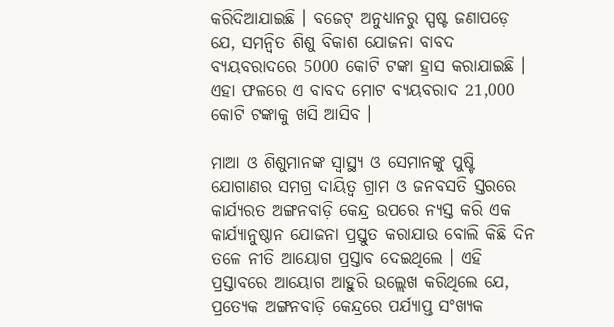କରିଦିଆଯାଇଛି । ବଜେଟ୍‌ ଅନୁଧ୍ୟାନରୁ ସ୍ପଷ୍ଟ ଜଣାପଡ଼େ ଯେ, ସମନ୍ବିତ ଶିଶୁ ବିକାଶ ଯୋଜନା ବାବଦ ବ୍ୟୟବରାଦରେ 5000 କୋଟି ଟଙ୍କା ହ୍ରାସ କରାଯାଇଛି । ଏହା ଫଳରେ ଏ ବାବଦ ମୋଟ ବ୍ୟୟବରାଦ 21,000 କୋଟି ଟଙ୍କାକୁ ଖସି ଆସିବ ।

ମାଆ ଓ ଶିଶୁମାନଙ୍କ ସ୍ବାସ୍ଥ୍ୟ ଓ ସେମାନଙ୍କୁ ପୁଷ୍ଟି ଯୋଗାଣର ସମଗ୍ର ଦାୟିତ୍ବ ଗ୍ରାମ ଓ ଜନବସତି ସ୍ତରରେ କାର୍ଯ୍ୟରତ ଅଙ୍ଗନବାଡ଼ି କେନ୍ଦ୍ର ଉପରେ ନ୍ୟସ୍ତ କରି ଏକ କାର୍ଯ୍ୟାନୁଷ୍ଠାନ ଯୋଜନା ପ୍ରସ୍ତୁତ କରାଯାଉ ବୋଲି କିଛି ଦିନ ତଳେ ନୀତି ଆୟୋଗ ପ୍ରସ୍ତାବ ଦେଇଥିଲେ । ଏହି ପ୍ରସ୍ତାବରେ ଆୟୋଗ ଆହୁରି ଉଲ୍ଲେଖ କରିଥିଲେ ଯେ, ପ୍ରତ୍ୟେକ ଅଙ୍ଗନବାଡ଼ି କେନ୍ଦ୍ରରେ ପର୍ଯ୍ୟାପ୍ତ ସଂଖ୍ୟକ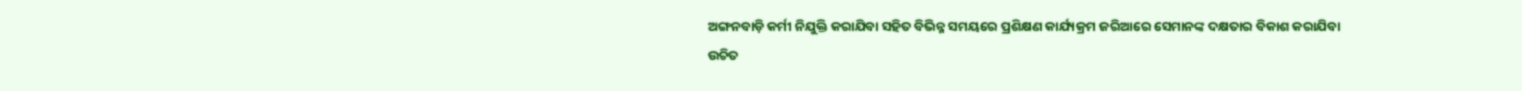ଅଙ୍ଗନବାଡ଼ି କର୍ମୀ ନିଯୁକ୍ତି କରାଯିବା ସହିତ ବିଭିନ୍ନ ସମୟରେ ପ୍ରଶିକ୍ଷଣ କାର୍ଯ୍ୟକ୍ରମ ଜରିଆରେ ସେମାନଙ୍କ ଦକ୍ଷତାର ବିକାଶ କରାଯିବା ଉଚିତ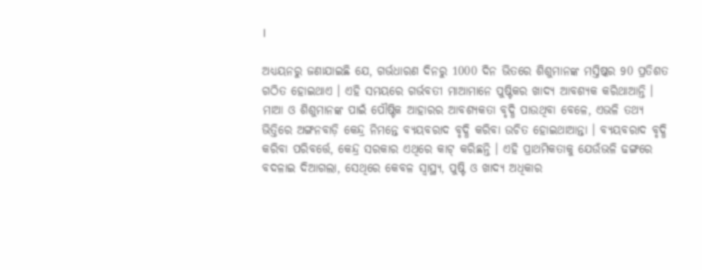।

ଅଧ୍ୟୟନରୁ ଜଣାଯାଇଛି ଯେ, ଗର୍ଭଧାରଣ ଦିନରୁ 1000 ଦିନ ଭିତରେ ଶିଶୁମାନଙ୍କ ମସ୍ତିଷ୍କର 90 ପ୍ରତିଶତ ଗଠିତ ହୋଇଥାଏ । ଏହି ସମୟରେ ଗର୍ଭବତୀ ମାଆମାନେ ପୁଷ୍ଟିକର ଖାଦ୍ୟ ଆବଶ୍ୟକ କରିଥାଆନ୍ତି । ମାଆ ଓ ଶିଶୁମାନଙ୍କ ପାଇଁ ପୌଷ୍ଟିକ ଆହାରର ଆବଶ୍ୟକତା ବୃଦ୍ଧି ପାଉଥିବା ବେଳେ, ଏଭଳି ତଥ୍ୟ ଭିତ୍ତିରେ ଅଙ୍ଗନବାଡ଼ି କେନ୍ଦ୍ର ନିମନ୍ତେ ବ୍ୟୟବରାଦ ବୃଦ୍ଧି କରିବା ଉଚିତ ହୋଇଥାଆନ୍ତା । ବ୍ୟୟବରାଦ ବୃଦ୍ଧି କରିବା ପରିବର୍ତ୍ତେ, କେନ୍ଦ୍ର ସରକାର ଏଥିରେ କାଟ୍‌ କରିଛନ୍ତି । ଏହି ପ୍ରାଥମିକତାକୁ ଯେଉଁଭଳି ଢଙ୍ଗରେ ବଦଳାଇ ଦିଆଗଲା, ସେଥିରେ କେବଳ ସ୍ବାସ୍ଥ୍ୟ, ପୁଷ୍ଟି ଓ ଖାଦ୍ୟ ଅଧିକାର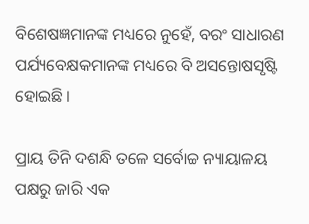ବିଶେଷଜ୍ଞମାନଙ୍କ ମଧ୍ୟରେ ନୁହେଁ, ବରଂ ସାଧାରଣ ପର୍ଯ୍ୟବେକ୍ଷକମାନଙ୍କ ମଧ୍ୟରେ ବି ଅସନ୍ତୋଷସୃଷ୍ଟି ହୋଇଛି ।

ପ୍ରାୟ ତିନି ଦଶନ୍ଧି ତଳେ ସର୍ବୋଚ୍ଚ ନ୍ୟାୟାଳୟ ପକ୍ଷରୁ ଜାରି ଏକ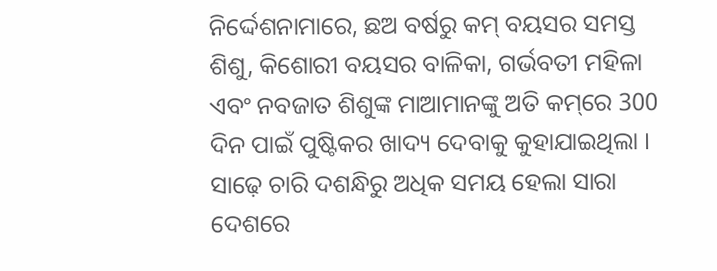ନିର୍ଦ୍ଦେଶନାମାରେ, ଛଅ ବର୍ଷରୁ କମ୍‌ ବୟସର ସମସ୍ତ ଶିଶୁ, କିଶୋରୀ ବୟସର ବାଳିକା, ଗର୍ଭବତୀ ମହିଳା ଏବଂ ନବଜାତ ଶିଶୁଙ୍କ ମାଆମାନଙ୍କୁ ଅତି କମ୍‌ରେ 300 ଦିନ ପାଇଁ ପୁଷ୍ଟିକର ଖାଦ୍ୟ ଦେବାକୁ କୁହାଯାଇଥିଲା । ସାଢ଼େ ଚାରି ଦଶନ୍ଧିରୁ ଅଧିକ ସମୟ ହେଲା ସାରା ଦେଶରେ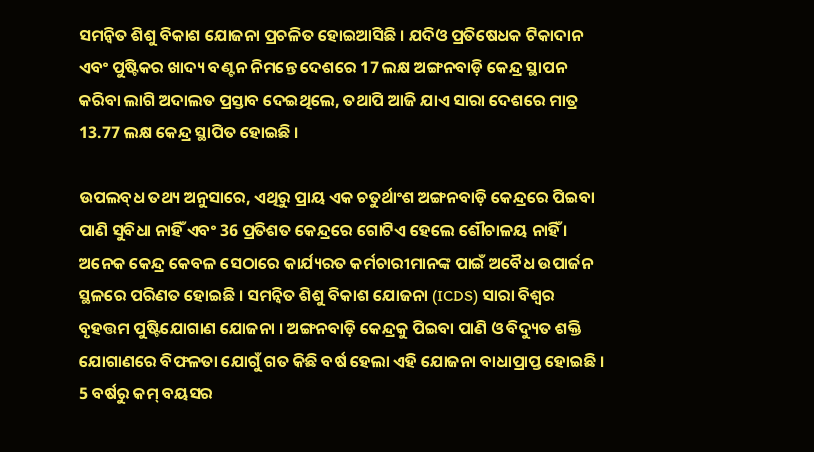ସମନ୍ବିତ ଶିଶୁ ବିକାଶ ଯୋଜନା ପ୍ରଚଳିତ ହୋଇଆସିଛି । ଯଦିଓ ପ୍ରତିଷେଧକ ଟିକାଦାନ ଏବଂ ପୁଷ୍ଟିକର ଖାଦ୍ୟ ବଣ୍ଟନ ନିମନ୍ତେ ଦେଶରେ 17 ଲକ୍ଷ ଅଙ୍ଗନବାଡ଼ି କେନ୍ଦ୍ର ସ୍ଥାପନ କରିବା ଲାଗି ଅଦାଲତ ପ୍ରସ୍ତାବ ଦେଇଥିଲେ, ତଥାପି ଆଜି ଯାଏ ସାରା ଦେଶରେ ମାତ୍ର 13.77 ଲକ୍ଷ କେନ୍ଦ୍ର ସ୍ଥାପିତ ହୋଇଛି ।

ଉପଲବ୍‌ଧ ତଥ୍ୟ ଅନୁସାରେ, ଏଥିରୁ ପ୍ରାୟ ଏକ ଚତୁର୍ଥାଂଶ ଅଙ୍ଗନବାଡ଼ି କେନ୍ଦ୍ରରେ ପିଇବା ପାଣି ସୁବିଧା ନାହିଁ ଏବଂ 36 ପ୍ରତିଶତ କେନ୍ଦ୍ରରେ ଗୋଟିଏ ହେଲେ ଶୌଚାଳୟ ନାହିଁ । ଅନେକ କେନ୍ଦ୍ର କେବଳ ସେଠାରେ କାର୍ଯ୍ୟରତ କର୍ମଚାରୀମାନଙ୍କ ପାଇଁ ଅବୈଧ ଉପାର୍ଜନ ସ୍ଥଳରେ ପରିଣତ ହୋଇଛି । ସମନ୍ବିତ ଶିଶୁ ବିକାଶ ଯୋଜନା (ICDS) ସାରା ବିଶ୍ବର ବୃହତ୍ତମ ପୁଷ୍ଟିଯୋଗାଣ ଯୋଜନା । ଅଙ୍ଗନବାଡ଼ି କେନ୍ଦ୍ରକୁ ପିଇବା ପାଣି ଓ ବିଦ୍ୟୁତ ଶକ୍ତି ଯୋଗାଣରେ ବିଫଳତା ଯୋଗୁଁ ଗତ କିଛି ବର୍ଷ ହେଲା ଏହି ଯୋଜନା ବାଧାପ୍ରାପ୍ତ ହୋଇଛି । 5 ବର୍ଷରୁ କମ୍‌ ବୟସର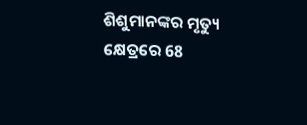ଶିଶୁମାନଙ୍କର ମୃତ୍ୟୁ କ୍ଷେତ୍ରରେ 68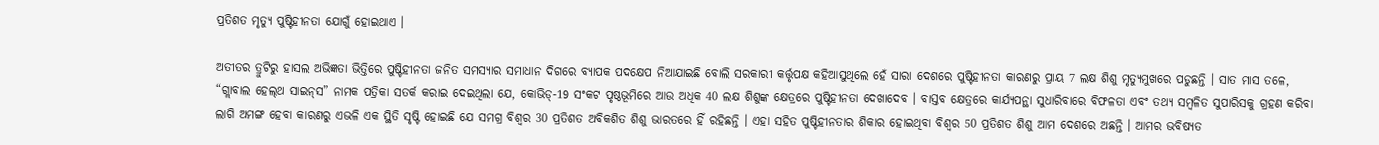ପ୍ରତିଶତ ମୃତ୍ୟୁ ପୁଷ୍ଟିହୀନତା ଯୋଗୁଁ ହୋଇଥାଏ ।

ଅତୀତର ତ୍ରୁଟିରୁ ହାସଲ ଅଭିଜ୍ଞତା ଭିତ୍ତିରେ ପୁଷ୍ଟିହୀନତା ଜନିତ ସମସ୍ୟାର ସମାଧାନ ଦିଗରେ ବ୍ୟାପକ ପଦକ୍ଷେପ ନିଆଯାଇଛି ବୋଲି ସରକାରୀ କର୍ତ୍ତୃପକ୍ଷ କହିଆସୁଥିଲେ ହେଁ ସାରା ଦେଶରେ ପୁଷ୍ଟିହୀନତା କାରଣରୁ ପ୍ରାୟ 7 ଲକ୍ଷ ଶିଶୁ ମୃତ୍ୟୁମୁଖରେ ପଡୁଛନ୍ତି । ସାତ ମାସ ତଳେ, “ଗ୍ଲାବାଲ ହେଲ୍‌ଥ ସାଇନ୍‌ସ” ନାମକ ପତ୍ରିକା ସତର୍କ କରାଇ ଦେଇଥିଲା ଯେ, କୋଭିଡ୍‌-19 ସଂକଟ ପୃଷ୍ଠଭୂମିରେ ଆଉ ଅଧିକ 40 ଲକ୍ଷ ଶିଶୁଙ୍କ କ୍ଷେତ୍ରରେ ପୁଷ୍ଟିହୀନତା ଦେଖାଦେବ । ବାସ୍ତବ କ୍ଷେତ୍ରରେ କାର୍ଯ୍ୟପନ୍ଥା ସୁଧାରିବାରେ ବିଫଳତା ଏବଂ ତଥ୍ୟ ସମ୍ବଳିତ ସୁପାରିସକୁ ଗ୍ରହଣ କରିବା ଲାଗି ଅମଙ୍ଗ ହେବା କାରଣରୁ ଏଭଳି ଏକ ସ୍ଥିତି ସୃଷ୍ଟି ହୋଇଛି ଯେ ସମଗ୍ର ବିଶ୍ବର 30 ପ୍ରତିଶତ ଅବିକଶିତ ଶିଶୁ ଭାରତରେ ହିଁ ରହିଛନ୍ତି । ଏହା ସହିତ ପୁଷ୍ଟିହୀନତାର ଶିକାର ହୋଇଥିବା ବିଶ୍ବର 50 ପ୍ରତିଶତ ଶିଶୁ ଆମ ଦେଶରେ ଅଛନ୍ତି । ଆମର ଭବିଷ୍ୟତ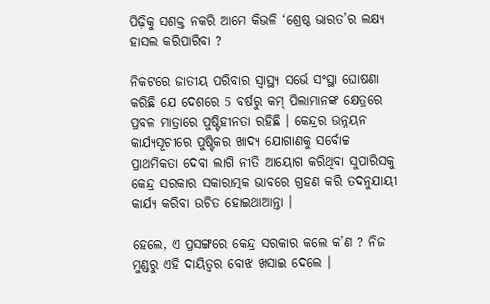ପିଢ଼ିକୁ ସଶକ୍ତ ନକରି ଆମେ କିଭଳି ‘ଶ୍ରେଷ୍ଠ ଭାରତ’ର ଲକ୍ଷ୍ୟ ହାସଲ କରିପାରିବା ?

ନିକଟରେ ଜାତୀୟ ପରିବାର ସ୍ବାସ୍ଥ୍ୟ ସର୍ଭେ ସଂସ୍ଥା ଘୋଷଣା କରିଛି ଯେ ଦେଶରେ 5 ବର୍ଷରୁ କମ୍‌ ପିଲାମାନଙ୍କ କ୍ଷେତ୍ରରେ ପ୍ରବଳ ମାତ୍ରାରେ ପୁଷ୍ଟିହୀନତା ରହିଛି । କେନ୍ଦ୍ରର ଉନ୍ନୟନ କାର୍ଯ୍ୟସୂଚୀରେ ପୁଷ୍ଟିକର ଖାଦ୍ୟ ଯୋଗାଣକୁ ସର୍ବୋଚ୍ଚ ପ୍ରାଥମିକତା ଦେବା ଲାଗି ନୀତି ଆୟୋଗ କରିଥିବା ସୁପାରିସକୁ କେନ୍ଦ୍ର ସରକାର ସକାରାତ୍ମକ ଭାବରେ ଗ୍ରହଣ କରି ତଦନୁଯାୟୀ କାର୍ଯ୍ୟ କରିବା ଉଚିତ ହୋଇଥାଆନ୍ତା ।

ହେଲେ, ଏ ପ୍ରସଙ୍ଗରେ କେନ୍ଦ୍ର ସରକାର କଲେ କ’ଣ ? ନିଜ ମୁଣ୍ଡରୁ ଏହି ଦାୟିତ୍ବର ବୋଝ ଖସାଇ ଦେଲେ ।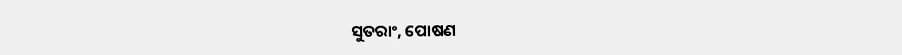ସୁତରାଂ, ପୋଷଣ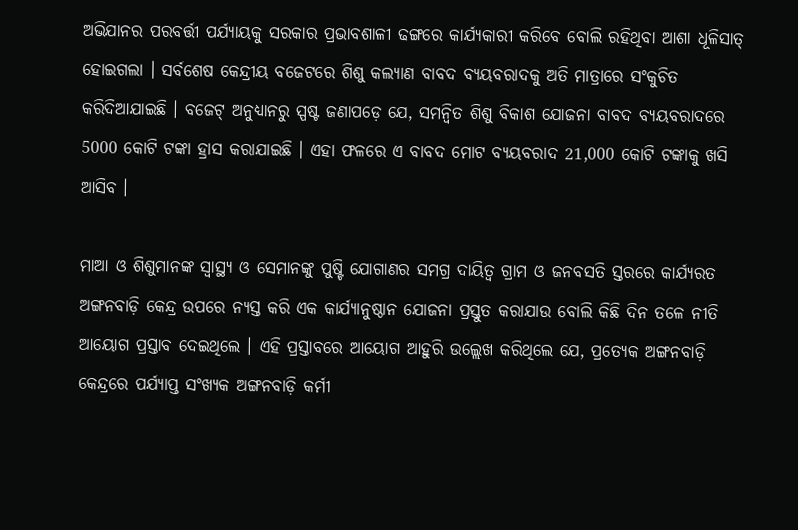ଅଭିଯାନର ପରବର୍ତ୍ତୀ ପର୍ଯ୍ୟାୟକୁ ସରକାର ପ୍ରଭାବଶାଳୀ ଢଙ୍ଗରେ କାର୍ଯ୍ୟକାରୀ କରିବେ ବୋଲି ରହିଥିବା ଆଶା ଧୂଳିସାତ୍‌ ହୋଇଗଲା । ସର୍ବଶେଷ କେନ୍ଦ୍ରୀୟ ବଜେଟରେ ଶିଶୁ କଲ୍ୟାଣ ବାବଦ ବ୍ୟୟବରାଦକୁ ଅତି ମାତ୍ରାରେ ସଂକୁଚିତ କରିଦିଆଯାଇଛି । ବଜେଟ୍‌ ଅନୁଧ୍ୟାନରୁ ସ୍ପଷ୍ଟ ଜଣାପଡ଼େ ଯେ, ସମନ୍ବିତ ଶିଶୁ ବିକାଶ ଯୋଜନା ବାବଦ ବ୍ୟୟବରାଦରେ 5000 କୋଟି ଟଙ୍କା ହ୍ରାସ କରାଯାଇଛି । ଏହା ଫଳରେ ଏ ବାବଦ ମୋଟ ବ୍ୟୟବରାଦ 21,000 କୋଟି ଟଙ୍କାକୁ ଖସି ଆସିବ ।

ମାଆ ଓ ଶିଶୁମାନଙ୍କ ସ୍ବାସ୍ଥ୍ୟ ଓ ସେମାନଙ୍କୁ ପୁଷ୍ଟି ଯୋଗାଣର ସମଗ୍ର ଦାୟିତ୍ବ ଗ୍ରାମ ଓ ଜନବସତି ସ୍ତରରେ କାର୍ଯ୍ୟରତ ଅଙ୍ଗନବାଡ଼ି କେନ୍ଦ୍ର ଉପରେ ନ୍ୟସ୍ତ କରି ଏକ କାର୍ଯ୍ୟାନୁଷ୍ଠାନ ଯୋଜନା ପ୍ରସ୍ତୁତ କରାଯାଉ ବୋଲି କିଛି ଦିନ ତଳେ ନୀତି ଆୟୋଗ ପ୍ରସ୍ତାବ ଦେଇଥିଲେ । ଏହି ପ୍ରସ୍ତାବରେ ଆୟୋଗ ଆହୁରି ଉଲ୍ଲେଖ କରିଥିଲେ ଯେ, ପ୍ରତ୍ୟେକ ଅଙ୍ଗନବାଡ଼ି କେନ୍ଦ୍ରରେ ପର୍ଯ୍ୟାପ୍ତ ସଂଖ୍ୟକ ଅଙ୍ଗନବାଡ଼ି କର୍ମୀ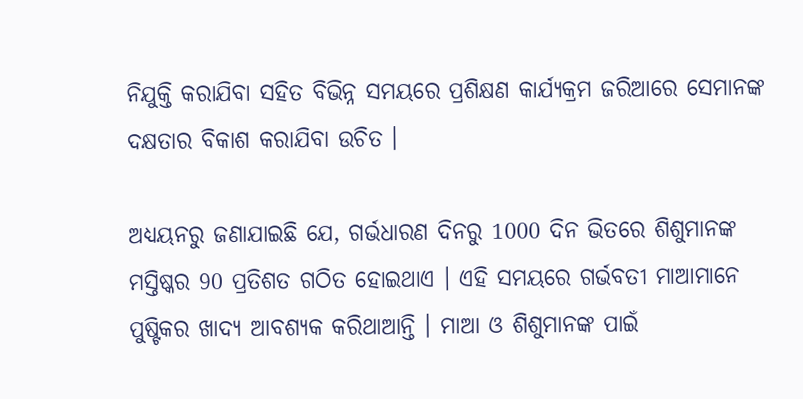ନିଯୁକ୍ତି କରାଯିବା ସହିତ ବିଭିନ୍ନ ସମୟରେ ପ୍ରଶିକ୍ଷଣ କାର୍ଯ୍ୟକ୍ରମ ଜରିଆରେ ସେମାନଙ୍କ ଦକ୍ଷତାର ବିକାଶ କରାଯିବା ଉଚିତ ।

ଅଧ୍ୟୟନରୁ ଜଣାଯାଇଛି ଯେ, ଗର୍ଭଧାରଣ ଦିନରୁ 1000 ଦିନ ଭିତରେ ଶିଶୁମାନଙ୍କ ମସ୍ତିଷ୍କର 90 ପ୍ରତିଶତ ଗଠିତ ହୋଇଥାଏ । ଏହି ସମୟରେ ଗର୍ଭବତୀ ମାଆମାନେ ପୁଷ୍ଟିକର ଖାଦ୍ୟ ଆବଶ୍ୟକ କରିଥାଆନ୍ତି । ମାଆ ଓ ଶିଶୁମାନଙ୍କ ପାଇଁ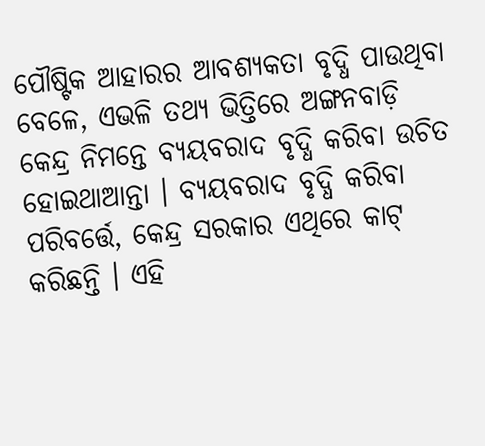ପୌଷ୍ଟିକ ଆହାରର ଆବଶ୍ୟକତା ବୃଦ୍ଧି ପାଉଥିବା ବେଳେ, ଏଭଳି ତଥ୍ୟ ଭିତ୍ତିରେ ଅଙ୍ଗନବାଡ଼ି କେନ୍ଦ୍ର ନିମନ୍ତେ ବ୍ୟୟବରାଦ ବୃଦ୍ଧି କରିବା ଉଚିତ ହୋଇଥାଆନ୍ତା । ବ୍ୟୟବରାଦ ବୃଦ୍ଧି କରିବା ପରିବର୍ତ୍ତେ, କେନ୍ଦ୍ର ସରକାର ଏଥିରେ କାଟ୍‌ କରିଛନ୍ତି । ଏହି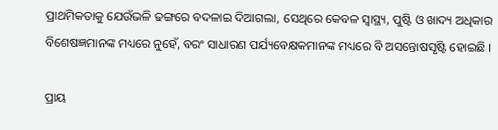ପ୍ରାଥମିକତାକୁ ଯେଉଁଭଳି ଢଙ୍ଗରେ ବଦଳାଇ ଦିଆଗଲା, ସେଥିରେ କେବଳ ସ୍ବାସ୍ଥ୍ୟ, ପୁଷ୍ଟି ଓ ଖାଦ୍ୟ ଅଧିକାର ବିଶେଷଜ୍ଞମାନଙ୍କ ମଧ୍ୟରେ ନୁହେଁ, ବରଂ ସାଧାରଣ ପର୍ଯ୍ୟବେକ୍ଷକମାନଙ୍କ ମଧ୍ୟରେ ବି ଅସନ୍ତୋଷସୃଷ୍ଟି ହୋଇଛି ।

ପ୍ରାୟ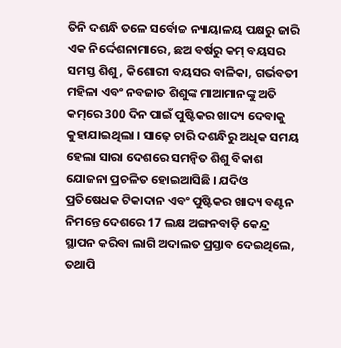ତିନି ଦଶନ୍ଧି ତଳେ ସର୍ବୋଚ୍ଚ ନ୍ୟାୟାଳୟ ପକ୍ଷରୁ ଜାରି ଏକ ନିର୍ଦ୍ଦେଶନାମାରେ, ଛଅ ବର୍ଷରୁ କମ୍‌ ବୟସର ସମସ୍ତ ଶିଶୁ, କିଶୋରୀ ବୟସର ବାଳିକା, ଗର୍ଭବତୀ ମହିଳା ଏବଂ ନବଜାତ ଶିଶୁଙ୍କ ମାଆମାନଙ୍କୁ ଅତି କମ୍‌ରେ 300 ଦିନ ପାଇଁ ପୁଷ୍ଟିକର ଖାଦ୍ୟ ଦେବାକୁ କୁହାଯାଇଥିଲା । ସାଢ଼େ ଚାରି ଦଶନ୍ଧିରୁ ଅଧିକ ସମୟ ହେଲା ସାରା ଦେଶରେ ସମନ୍ବିତ ଶିଶୁ ବିକାଶ ଯୋଜନା ପ୍ରଚଳିତ ହୋଇଆସିଛି । ଯଦିଓ ପ୍ରତିଷେଧକ ଟିକାଦାନ ଏବଂ ପୁଷ୍ଟିକର ଖାଦ୍ୟ ବଣ୍ଟନ ନିମନ୍ତେ ଦେଶରେ 17 ଲକ୍ଷ ଅଙ୍ଗନବାଡ଼ି କେନ୍ଦ୍ର ସ୍ଥାପନ କରିବା ଲାଗି ଅଦାଲତ ପ୍ରସ୍ତାବ ଦେଇଥିଲେ, ତଥାପି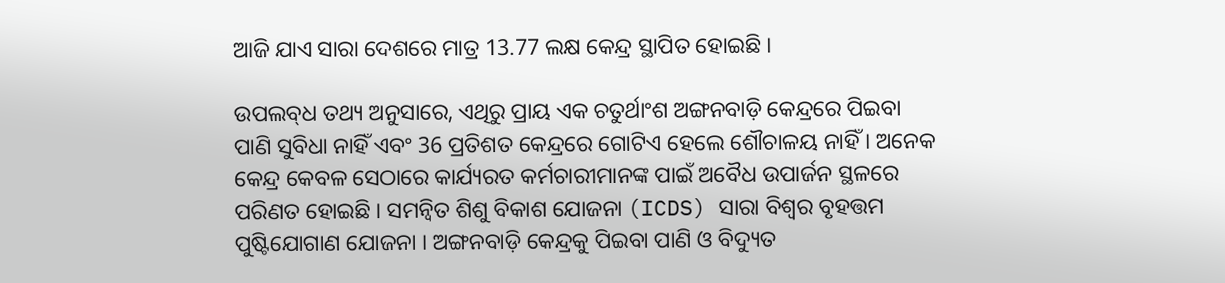ଆଜି ଯାଏ ସାରା ଦେଶରେ ମାତ୍ର 13.77 ଲକ୍ଷ କେନ୍ଦ୍ର ସ୍ଥାପିତ ହୋଇଛି ।

ଉପଲବ୍‌ଧ ତଥ୍ୟ ଅନୁସାରେ, ଏଥିରୁ ପ୍ରାୟ ଏକ ଚତୁର୍ଥାଂଶ ଅଙ୍ଗନବାଡ଼ି କେନ୍ଦ୍ରରେ ପିଇବା ପାଣି ସୁବିଧା ନାହିଁ ଏବଂ 36 ପ୍ରତିଶତ କେନ୍ଦ୍ରରେ ଗୋଟିଏ ହେଲେ ଶୌଚାଳୟ ନାହିଁ । ଅନେକ କେନ୍ଦ୍ର କେବଳ ସେଠାରେ କାର୍ଯ୍ୟରତ କର୍ମଚାରୀମାନଙ୍କ ପାଇଁ ଅବୈଧ ଉପାର୍ଜନ ସ୍ଥଳରେ ପରିଣତ ହୋଇଛି । ସମନ୍ବିତ ଶିଶୁ ବିକାଶ ଯୋଜନା (ICDS) ସାରା ବିଶ୍ବର ବୃହତ୍ତମ ପୁଷ୍ଟିଯୋଗାଣ ଯୋଜନା । ଅଙ୍ଗନବାଡ଼ି କେନ୍ଦ୍ରକୁ ପିଇବା ପାଣି ଓ ବିଦ୍ୟୁତ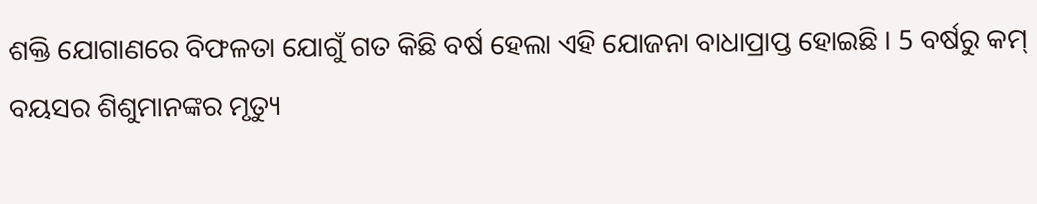ଶକ୍ତି ଯୋଗାଣରେ ବିଫଳତା ଯୋଗୁଁ ଗତ କିଛି ବର୍ଷ ହେଲା ଏହି ଯୋଜନା ବାଧାପ୍ରାପ୍ତ ହୋଇଛି । 5 ବର୍ଷରୁ କମ୍‌ ବୟସର ଶିଶୁମାନଙ୍କର ମୃତ୍ୟୁ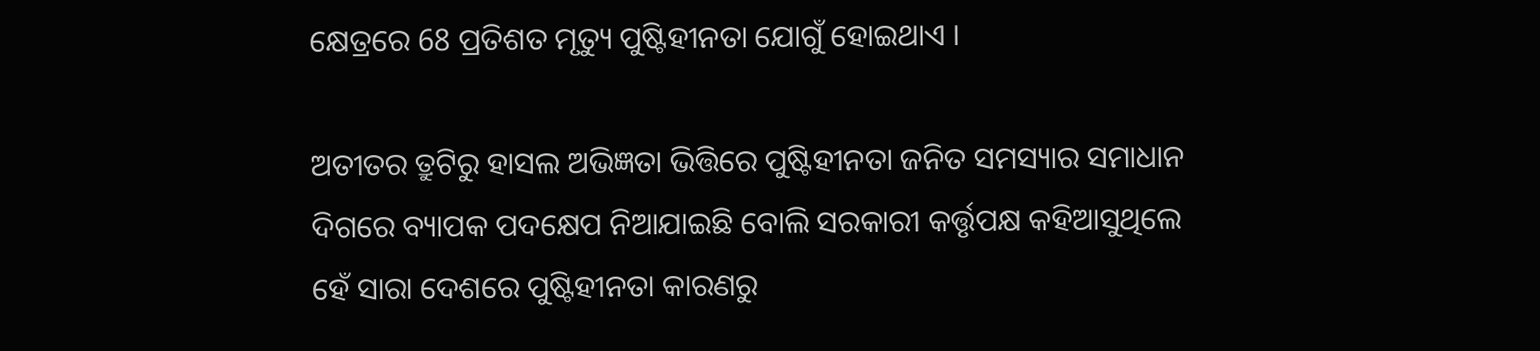କ୍ଷେତ୍ରରେ 68 ପ୍ରତିଶତ ମୃତ୍ୟୁ ପୁଷ୍ଟିହୀନତା ଯୋଗୁଁ ହୋଇଥାଏ ।

ଅତୀତର ତ୍ରୁଟିରୁ ହାସଲ ଅଭିଜ୍ଞତା ଭିତ୍ତିରେ ପୁଷ୍ଟିହୀନତା ଜନିତ ସମସ୍ୟାର ସମାଧାନ ଦିଗରେ ବ୍ୟାପକ ପଦକ୍ଷେପ ନିଆଯାଇଛି ବୋଲି ସରକାରୀ କର୍ତ୍ତୃପକ୍ଷ କହିଆସୁଥିଲେ ହେଁ ସାରା ଦେଶରେ ପୁଷ୍ଟିହୀନତା କାରଣରୁ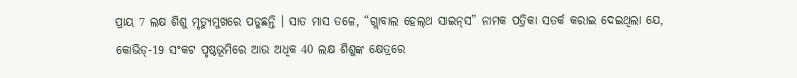ପ୍ରାୟ 7 ଲକ୍ଷ ଶିଶୁ ମୃତ୍ୟୁମୁଖରେ ପଡୁଛନ୍ତି । ସାତ ମାସ ତଳେ, “ଗ୍ଲାବାଲ ହେଲ୍‌ଥ ସାଇନ୍‌ସ” ନାମକ ପତ୍ରିକା ସତର୍କ କରାଇ ଦେଇଥିଲା ଯେ, କୋଭିଡ୍‌-19 ସଂକଟ ପୃଷ୍ଠଭୂମିରେ ଆଉ ଅଧିକ 40 ଲକ୍ଷ ଶିଶୁଙ୍କ କ୍ଷେତ୍ରରେ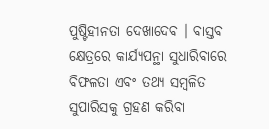ପୁଷ୍ଟିହୀନତା ଦେଖାଦେବ । ବାସ୍ତବ କ୍ଷେତ୍ରରେ କାର୍ଯ୍ୟପନ୍ଥା ସୁଧାରିବାରେ ବିଫଳତା ଏବଂ ତଥ୍ୟ ସମ୍ବଳିତ ସୁପାରିସକୁ ଗ୍ରହଣ କରିବା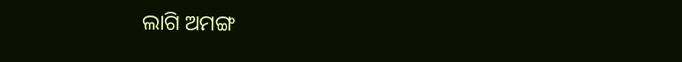ଲାଗି ଅମଙ୍ଗ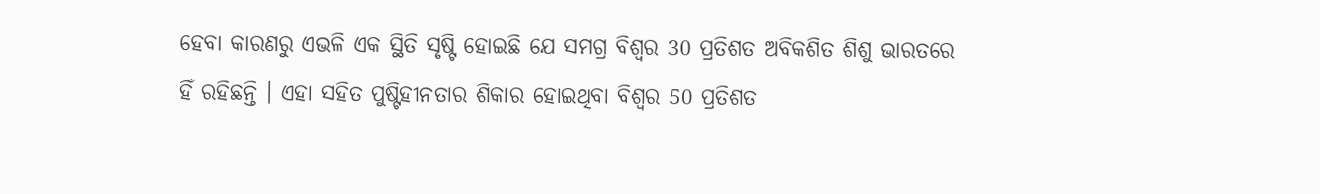ହେବା କାରଣରୁ ଏଭଳି ଏକ ସ୍ଥିତି ସୃଷ୍ଟି ହୋଇଛି ଯେ ସମଗ୍ର ବିଶ୍ବର 30 ପ୍ରତିଶତ ଅବିକଶିତ ଶିଶୁ ଭାରତରେ ହିଁ ରହିଛନ୍ତି । ଏହା ସହିତ ପୁଷ୍ଟିହୀନତାର ଶିକାର ହୋଇଥିବା ବିଶ୍ବର 50 ପ୍ରତିଶତ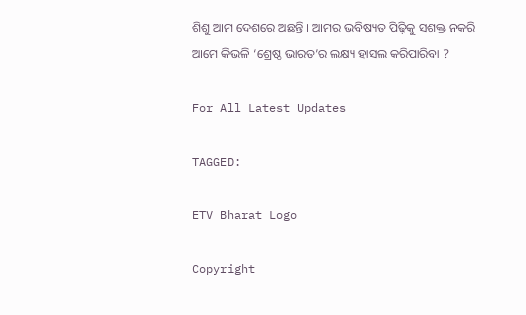ଶିଶୁ ଆମ ଦେଶରେ ଅଛନ୍ତି । ଆମର ଭବିଷ୍ୟତ ପିଢ଼ିକୁ ସଶକ୍ତ ନକରି ଆମେ କିଭଳି ‘ଶ୍ରେଷ୍ଠ ଭାରତ’ର ଲକ୍ଷ୍ୟ ହାସଲ କରିପାରିବା ?

For All Latest Updates

TAGGED:

ETV Bharat Logo

Copyright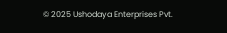© 2025 Ushodaya Enterprises Pvt.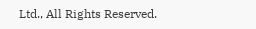Ltd., All Rights Reserved.